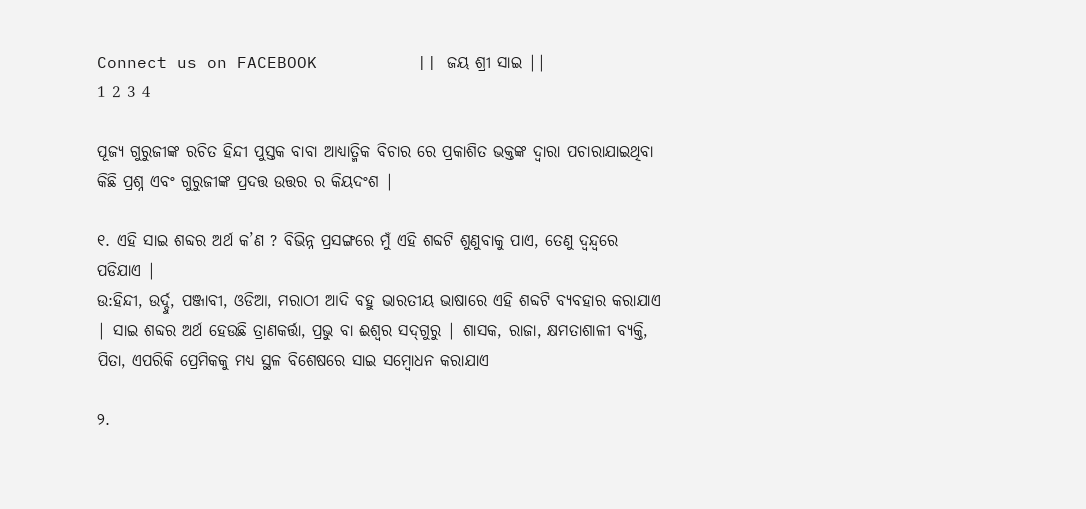Connect us on FACEBOOK          || ଜୟ ଶ୍ରୀ ସାଇ ||
1 2 3 4

ପୂଜ୍ୟ ଗୁରୁଜୀଙ୍କ ରଚିତ ହିନ୍ଦୀ ପୁସ୍ତକ ବାବା ଆଧ୍ୟାତ୍ମିକ ବିଚାର ରେ ପ୍ରକାଶିତ ଭକ୍ତଙ୍କ ଦ୍ବାରା ପଚାରାଯାଇଥିବା କିଛି ପ୍ରଶ୍ନ ଏବଂ ଗୁରୁଜୀଙ୍କ ପ୍ରଦତ୍ତ ଉତ୍ତର ର କିୟଦଂଶ |

୧. ଏହି ସାଇ ଶବ୍ଦର ଅର୍ଥ କ’ଣ ? ବିଭିନ୍ନ ପ୍ରସଙ୍ଗରେ ମୁଁ ଏହି ଶବ୍ଦଟି ଶୁଣୁବାକୁ ପାଏ, ତେଣୁ ଦ୍ବନ୍ଦ୍ବରେ ପଡିଯାଏ |
ଉ:ହିନ୍ଦୀ, ଉର୍ଦ୍ଦୁ, ପଞ୍ଜାବୀ, ଓଡିଆ, ମରାଠୀ ଆଦି ବହୁ ଭାରତୀୟ ଭାଷାରେ ଏହି ଶବ୍ଦଟି ବ୍ୟବହାର କରାଯାଏ | ସାଇ ଶବ୍ଦର ଅର୍ଥ ହେଉଛି ତ୍ରାଣକର୍ତ୍ତା, ପ୍ରଭୁ ବା ଈଶ୍ବର ସଦ୍‌ଗୁରୁ | ଶାସକ, ରାଜା, କ୍ଷମତାଶାଳୀ ବ୍ୟକ୍ତି, ପିତା, ଏପରିକି ପ୍ରେମିକକୁ ମଧ୍ୟ ସ୍ଥଳ ବିଶେଷରେ ସାଇ ସମ୍ବୋଧନ କରାଯାଏ

୨.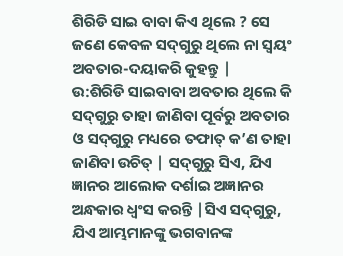ଶିରିଡି ସାଇ ବାବା କିଏ ଥିଲେ ? ସେ ଜଣେ କେବଳ ସଦ୍‌ଗୁରୁ ଥିଲେ ନା ସ୍ବୟଂ ଅବତାର-ଦୟାକରି କୁହନ୍ତୁ |
ଉ:ଶିରିଡି ସାଇବାବା ଅବତାର ଥିଲେ କି ସଦ୍‌ଗୁରୁ ତାହା ଜାଣିବା ପୂର୍ବରୁ ଅବତାର ଓ ସଦ୍‌ଗୁରୁ ମଧ୍ୟରେ ତଫାତ୍‌ କ’ଣ ତାହା ଜାଣିବା ଉଚିତ୍‌ | ସଦ୍‌ଗୁରୁ ସିଏ, ଯିଏ ଜ୍ଞାନର ଆଲୋକ ଦର୍ଶାଇ ଅଜ୍ଞାନର ଅନ୍ଧକାର ଧ୍ବଂସ କରନ୍ତି |ସିଏ ସଦ୍‌ଗୁରୁ, ଯିଏ ଆମ୍ଭମାନଙ୍କୁ ଭଗବାନଙ୍କ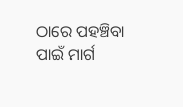ଠାରେ ପହଞ୍ଚିବା ପାଇଁ ମାର୍ଗ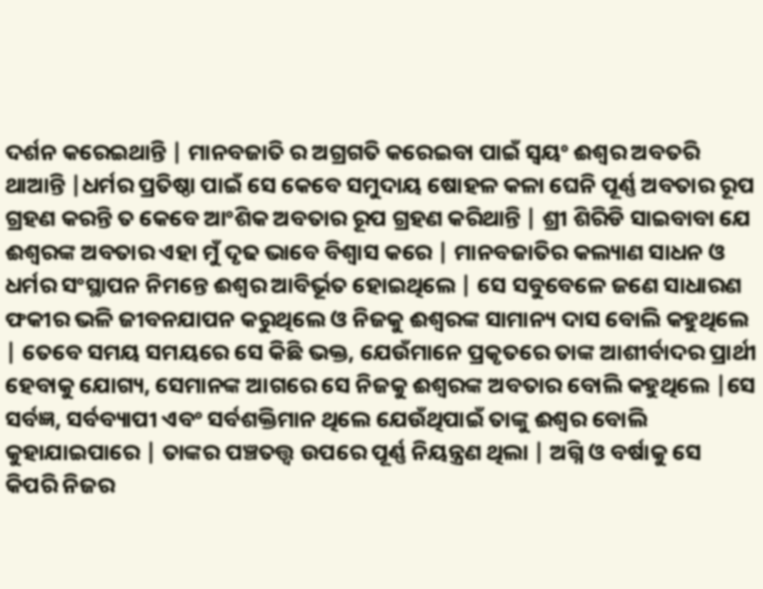ଦର୍ଶନ କରେଇଥାନ୍ତି | ମାନବଜାତି ର ଅଗ୍ରଗତି କରେଇବା ପାଇଁ ସ୍ବୟଂ ଈଶ୍ବର ଅବତରି ଥାଆନ୍ତି |ଧର୍ମର ପ୍ରତିଷ୍ଠା ପାଇଁ ସେ କେବେ ସମୁଦାୟ ଷୋହଳ କଳା ଘେନି ପୂର୍ଣ୍ଣ ଅବତାର ରୂପ ଗ୍ରହଣ କରନ୍ତି ତ କେବେ ଆଂଶିକ ଅବତାର ରୂପ ଗ୍ରହଣ କରିଥାନ୍ତି | ଶ୍ରୀ ଶିରିଡି ସାଇବାବା ଯେ ଈଶ୍ବରଙ୍କ ଅବତାର ଏହା ମୁଁ ଦୃଢ ଭାବେ ବିଶ୍ବାସ କରେ | ମାନବଜାତିର କଲ୍ୟାଣ ସାଧନ ଓ ଧର୍ମର ସଂସ୍ଥାପନ ନିମନ୍ତେ ଈଶ୍ବର ଆବିର୍ଭୂତ ହୋଇଥିଲେ | ସେ ସବୁବେଳେ ଜଣେ ସାଧାରଣ ଫକୀର ଭଳି ଜୀବନଯାପନ କରୁଥିଲେ ଓ ନିଜକୁ ଈଶ୍ବରଙ୍କ ସାମାନ୍ୟ ଦାସ ବୋଲି କହୁଥିଲେ | ତେବେ ସମୟ ସମୟରେ ସେ କିଛି ଭକ୍ତ, ଯେଉଁମାନେ ପ୍ରକୃତରେ ତାଙ୍କ ଆଶୀର୍ବାଦର ପ୍ରାର୍ଥୀ ହେବାକୁ ଯୋଗ୍ୟ, ସେମାନଙ୍କ ଆଗରେ ସେ ନିଜକୁ ଈଶ୍ବରଙ୍କ ଅବତାର ବୋଲି କହୁଥିଲେ |ସେ ସର୍ବଜ୍ଞ, ସର୍ବବ୍ୟାପୀ ଏବଂ ସର୍ବଶକ୍ତିମାନ ଥିଲେ ଯେଉଁଥିପାଇଁ ତାଙ୍କୁ ଈଶ୍ବର ବୋଲି କୁହାଯାଇପାରେ | ତାଙ୍କର ପଞ୍ଚତତ୍ତ୍ବ ଉପରେ ପୂର୍ଣ୍ଣ ନିୟନ୍ତ୍ରଣ ଥିଲା | ଅଗ୍ନି ଓ ବର୍ଷାକୁ ସେ କିପରି ନିଜର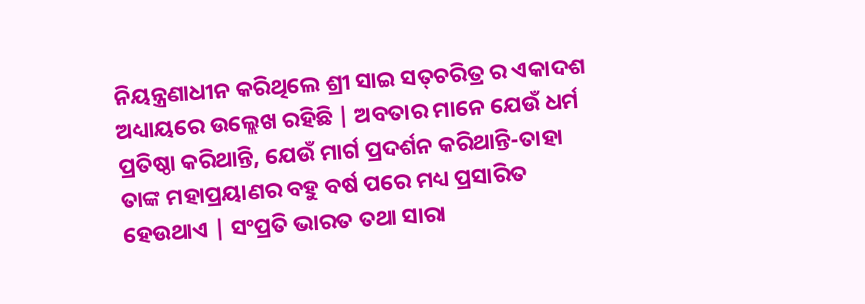ନିୟନ୍ତ୍ରଣାଧୀନ କରିଥିଲେ ଶ୍ରୀ ସାଇ ସତ୍‌ଚରିତ୍ର ର ଏକାଦଶ ଅଧ୍ୟାୟରେ ଉଲ୍ଲେଖ ରହିଛି | ଅବତାର ମାନେ ଯେଉଁ ଧର୍ମ ପ୍ରତିଷ୍ଠା କରିଥାନ୍ତି, ଯେଉଁ ମାର୍ଗ ପ୍ରଦର୍ଶନ କରିଥାନ୍ତି-ତାହା ତାଙ୍କ ମହାପ୍ରୟାଣର ବହୁ ବର୍ଷ ପରେ ମଧ୍ୟ ପ୍ରସାରିତ ହେଉଥାଏ | ସଂପ୍ରତି ଭାରତ ତଥା ସାରା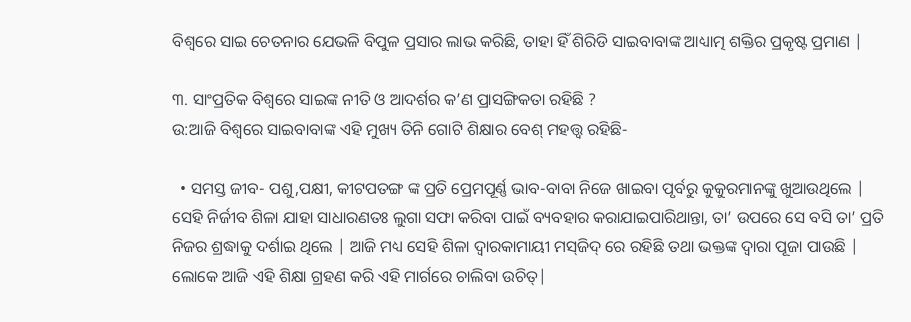ବିଶ୍ବରେ ସାଇ ଚେତନାର ଯେଭଳି ବିପୁଳ ପ୍ରସାର ଲାଭ କରିଛି, ତାହା ହିଁ ଶିରିଡି ସାଇବାବାଙ୍କ ଆଧ୍ୟାତ୍ମ ଶକ୍ତିର ପ୍ରକୃଷ୍ଟ ପ୍ରମାଣ |

୩. ସାଂପ୍ରତିକ ବିଶ୍ବରେ ସାଇଙ୍କ ନୀତି ଓ ଆଦର୍ଶର କ’ଣ ପ୍ରାସଙ୍ଗିକତା ରହିଛି ?
ଉ:ଆଜି ବିଶ୍ବରେ ସାଇବାବାଙ୍କ ଏହି ମୁଖ୍ୟ ତିନି ଗୋଟି ଶିକ୍ଷାର ବେଶ୍‌ ମହତ୍ତ୍ବ ରହିଛି-

  • ସମସ୍ତ ଜୀବ- ପଶୁ,ପକ୍ଷୀ, କୀଟପତଙ୍ଗ ଙ୍କ ପ୍ରତି ପ୍ରେମପୂର୍ଣ୍ଣ ଭାବ-ବାବା ନିଜେ ଖାଇବା ପୃର୍ବରୁ କୁକୁରମାନଙ୍କୁ ଖୁଆଉଥିଲେ | ସେହି ନିର୍ଜୀବ ଶିଳା ଯାହା ସାଧାରଣତଃ ଲୁଗା ସଫା କରିବା ପାଇଁ ବ୍ୟବହାର କରାଯାଇପାରିଥାନ୍ତା, ତା’ ଉପରେ ସେ ବସି ତା’ ପ୍ରତି ନିଜର ଶ୍ରଦ୍ଧାକୁ ଦର୍ଶାଇ ଥିଲେ | ଆଜି ମଧ୍ୟ ସେହି ଶିଳା ଦ୍ବାରକାମାୟୀ ମସ୍‌ଜିଦ୍‌ ରେ ରହିଛି ତଥା ଭକ୍ତଙ୍କ ଦ୍ବାରା ପୂଜା ପାଉଛି | ଲୋକେ ଆଜି ଏହି ଶିକ୍ଷା ଗ୍ରହଣ କରି ଏହି ମାର୍ଗରେ ଚାଲିବା ଉଚିତ୍‌|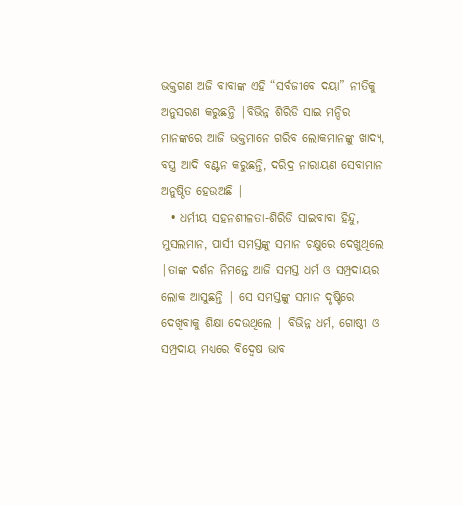ଭକ୍ତଗଣ ଅଜି ବାବାଙ୍କ ଏହି “ସର୍ବଜୀବେ ଦୟା” ନୀତିକୁ ଅନୁସରଣ କରୁଛନ୍ତି |ବିଭିନ୍ନ ଶିରିଡି ସାଇ ମନ୍ଦିର ମାନଙ୍କରେ ଆଜି ଭକ୍ତମାନେ ଗରିବ ଲୋକମାନଙ୍କୁ ଖାଦ୍ୟ, ବସ୍ତ୍ର ଆଦି ବଣ୍ଟନ କରୁଛନ୍ତି, ଦରିଦ୍ର ନାରାୟଣ ସେବାମାନ ଅନୁଷ୍ଠିତ ହେଉଅଛି |
  • ଧର୍ମୀୟ ସହନଶୀଳତା-ଶିରିଡି ସାଇବାବା ହିନ୍ଦୁ, ମୁସଲମାନ, ପାର୍ସୀ ସମସ୍ତଙ୍କୁ ସମାନ ଚକ୍ଷୁରେ ଦେଖୁଥିଲେ |ତାଙ୍କ ଦର୍ଶନ ନିମନ୍ତେ ଆଜି ସମସ୍ତ ଧର୍ମ ଓ ସମ୍ପ୍ରଦାୟର ଲୋକ ଆସୁଛନ୍ତି | ସେ ସମସ୍ତଙ୍କୁ ସମାନ ଦୃଷ୍ଟିରେ ଦେଖିବାକୁ ଶିକ୍ଷା ଦେଉଥିଲେ | ବିଭିନ୍ନ ଧର୍ମ, ଗୋଷ୍ଠୀ ଓ ସମ୍ପ୍ରଦାୟ ମଧ୍ୟରେ ବିଦ୍ବେଷ ଭାବ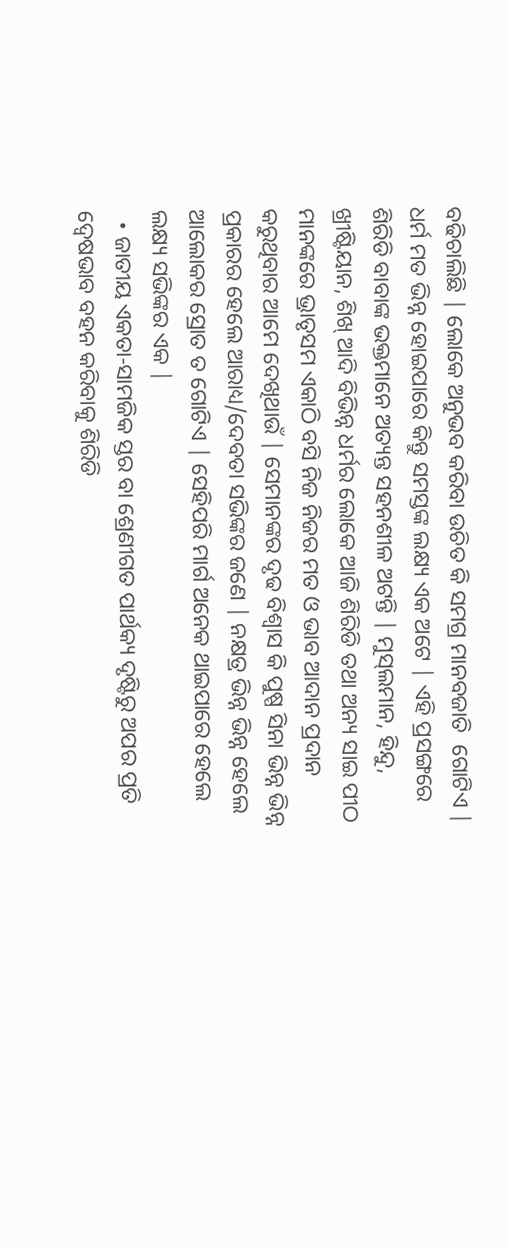ବଢିଚାଲିଛି | ଲୋକେ ଅନୁଭବ କରିବା ଉଚିତ କି ସମଗ୍ର ମାନବଜାତି  ଗୋଟିଏ | ଧର୍ମ ମତ ଭିନ୍ନ ହୋଇପାରେ କିନ୍ତୁ ସମସ୍ତଙ୍କ ଲକ୍ଷ୍ୟ ଏକ ଅଟେ | ଏହି ପ୍ରସଙ୍ଗରେ ଶିରିଡି ବାବାଙ୍କ ଭକ୍ତମାନେ ଅତ୍ୟନ୍ତ ସହନଶୀଳ ଅଟନ୍ତି | ମୁସ୍‌ଲମାନ, ହିନ୍ଦୁ, ଖ୍ରୀଷ୍ଟିୟାନ, ଶିଖ୍‌ ଆଦି ବିଭିନ୍ନ ଧର୍ମର ଲୋକେ ଆଜି ଶିରିଡି ତଥା ଅନ୍ୟ ସାଇ ପୀଠ ମାନଙ୍କରେ ଭ୍ରାତୃସମ ଏକାଠି ବସି ନିଜ ନିଜର ମତ ଓ ଭାବ ଆଦାନ ପ୍ରଦାନ କରୁଥିବାର ଆମେ ଦେଖିଥାଉଁ | ସେମାନଙ୍କର ଦୃଢ ବିଶ୍ବାସ କି ପୁଷ୍ପ ସିନା ଭିନ୍ନ ଭିନ୍ନ ପ୍ରକାରର ହେଲେ ଆରାଧ୍ୟ/ଦେବତା ସଭିଙ୍କର ଜଣେ | ନକ୍ଷତ୍ର ଭିନ୍ନ ଭିନ୍ନ ହେଲେ ଆଲୋକର ସ୍ରୋତ ତ ଗୋଟିଏ | ସେହିପରି ମାର୍ଗ ଅନେକ ଥାଇପାରେ ହେଲେ ଲକ୍ଷ୍ୟ ସଭିଙ୍କର ଏକ |
  • ଜାତୀୟ ଏକତା-ସାମଜିକ ସ୍ତର ବା ଶ୍ରେଣୀଗତ ପାର୍ଥକ୍ୟ ଦୃଷ୍ଟିରୁ ଅପର ପ୍ରତି ଦ୍ବେଷଭାବ ବହନ କରିବାକୁ ଶିରିଡି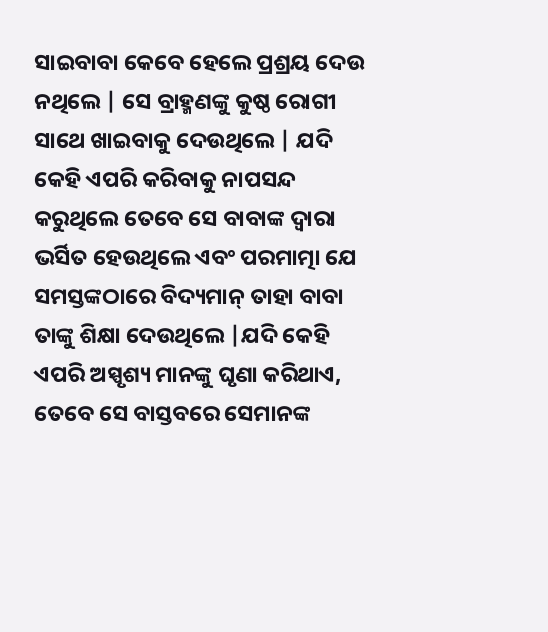ସାଇବାବା କେବେ ହେଲେ ପ୍ରଶ୍ରୟ ଦେଉ ନଥିଲେ | ସେ ବ୍ରାହ୍ମଣଙ୍କୁ କୁଷ୍ଠ ରୋଗୀ ସାଥେ ଖାଇବାକୁ ଦେଉଥିଲେ | ଯଦି କେହି ଏପରି କରିବାକୁ ନାପସନ୍ଦ କରୁଥିଲେ ତେବେ ସେ ବାବାଙ୍କ ଦ୍ବାରା ଭର୍ସିତ ହେଉଥିଲେ ଏବଂ ପରମାତ୍ମା ଯେ ସମସ୍ତଙ୍କଠାରେ ବିଦ୍ୟମାନ୍ ତାହା ବାବା ତାଙ୍କୁ ଶିକ୍ଷା ଦେଉଥିଲେ |ଯଦି କେହି ଏପରି ଅସ୍ପୃଶ୍ୟ ମାନଙ୍କୁ ଘୃଣା କରିଥାଏ, ତେବେ ସେ ବାସ୍ତବରେ ସେମାନଙ୍କ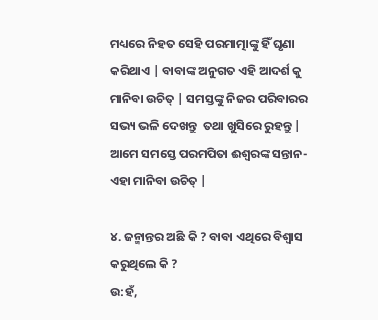ମଧ୍ୟରେ ନିହତ ସେହି ପରମାତ୍ମାଙ୍କୁ ହିଁ ଘୃଣା କରିଥାଏ | ବାବାଙ୍କ ଅନୁଗତ ଏହି ଆଦର୍ଶ କୁ ମାନିବା ଉଚିତ୍‌ | ସମସ୍ତଙ୍କୁ ନିଜର ପରିବାରର ସଭ୍ୟ ଭଳି ଦେଖନ୍ତୁ  ତଥା ଖୁସିରେ ରୁହନ୍ତୁ | ଆମେ ସମସ୍ତେ ପରମପିତା ଈଶ୍ବରଙ୍କ ସନ୍ତାନ- ଏହା ମାନିବା ଉଚିତ୍‌ |

୪. ଜନ୍ମାନ୍ତର ଅଛି କି ? ବାବା ଏଥିରେ ବିଶ୍ବାସ କରୁଥିଲେ କି ?
ଉ:ହଁ,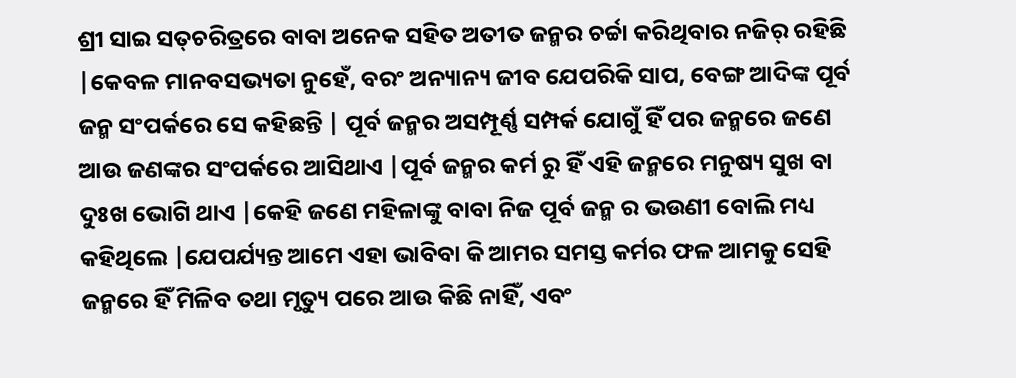ଶ୍ରୀ ସାଇ ସତ୍‌ଚରିତ୍ରରେ ବାବା ଅନେକ ସହିତ ଅତୀତ ଜନ୍ମର ଚର୍ଚ୍ଚା କରିଥିବାର ନଜିର୍‌ ରହିଛି |କେବଳ ମାନବସଭ୍ୟତା ନୁହେଁ, ବରଂ ଅନ୍ୟାନ୍ୟ ଜୀବ ଯେପରିକି ସାପ, ବେଙ୍ଗ ଆଦିଙ୍କ ପୂର୍ବ ଜନ୍ମ ସଂପର୍କରେ ସେ କହିଛନ୍ତି | ପୂର୍ବ ଜନ୍ମର ଅସମ୍ପୂର୍ଣ୍ଣ ସମ୍ପର୍କ ଯୋଗୁଁ ହିଁ ପର ଜନ୍ମରେ ଜଣେ ଆଉ ଜଣଙ୍କର ସଂପର୍କରେ ଆସିଥାଏ |ପୂର୍ବ ଜନ୍ମର କର୍ମ ରୁ ହିଁ ଏହି ଜନ୍ମରେ ମନୁଷ୍ୟ ସୁଖ ବା ଦୁଃଖ ଭୋଗି ଥାଏ |କେହି ଜଣେ ମହିଳାଙ୍କୁ ବାବା ନିଜ ପୂର୍ବ ଜନ୍ମ ର ଭଉଣୀ ବୋଲି ମଧ୍ୟ କହିଥିଲେ |ଯେପର୍ଯ୍ୟନ୍ତ ଆମେ ଏହା ଭାବିବା କି ଆମର ସମସ୍ତ କର୍ମର ଫଳ ଆମକୁ ସେହି ଜନ୍ମରେ ହିଁ ମିଳିବ ତଥା ମୃତ୍ୟୁ ପରେ ଆଉ କିଛି ନାହିଁ, ଏବଂ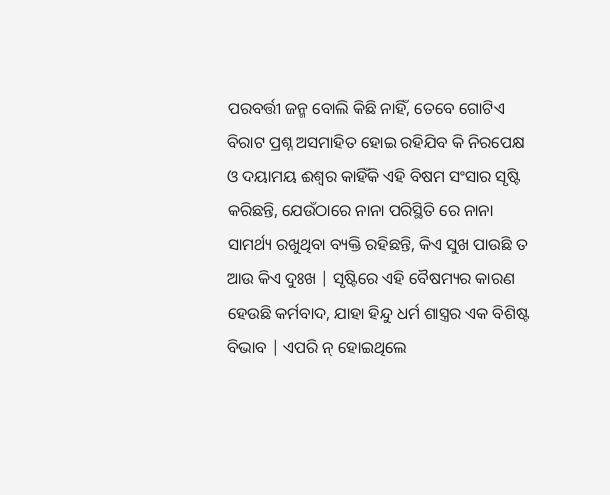ପରବର୍ତ୍ତୀ ଜନ୍ମ ବୋଲି କିଛି ନାହିଁ, ତେବେ ଗୋଟିଏ ବିରାଟ ପ୍ରଶ୍ନ ଅସମାହିତ ହୋଇ ରହିଯିବ କି ନିରପେକ୍ଷ ଓ ଦୟାମୟ ଈଶ୍ବର କାହିଁକି ଏହି ବିଷମ ସଂସାର ସୃଷ୍ଟି କରିଛନ୍ତି, ଯେଉଁଠାରେ ନାନା ପରିସ୍ଥିତି ରେ ନାନା ସାମର୍ଥ୍ୟ ରଖୁଥିବା ବ୍ୟକ୍ତି ରହିଛନ୍ତି, କିଏ ସୁଖ ପାଉଛି ତ ଆଉ କିଏ ଦୁଃଖ | ସୃଷ୍ଟିରେ ଏହି ବୈଷମ୍ୟର କାରଣ ହେଉଛି କର୍ମବାଦ, ଯାହା ହିନ୍ଦୁ ଧର୍ମ ଶାସ୍ତ୍ରର ଏକ ବିଶିଷ୍ଟ ବିଭାବ | ଏପରି ନ୍ ହୋଇଥିଲେ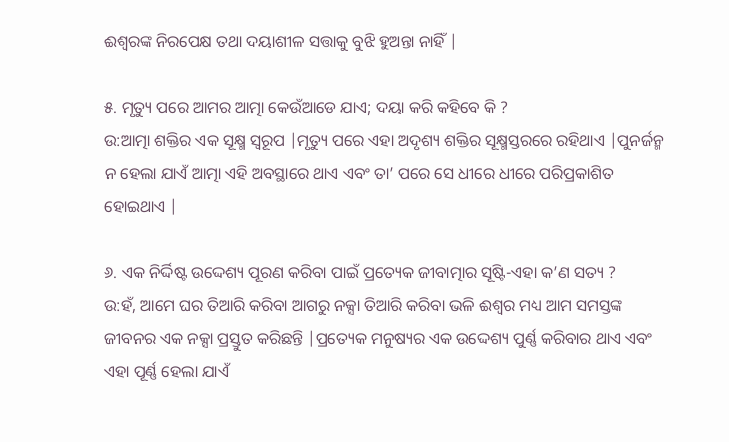ଈଶ୍ବରଙ୍କ ନିରପେକ୍ଷ ତଥା ଦୟାଶୀଳ ସତ୍ତାକୁ ବୁଝି ହୁଅନ୍ତା ନାହିଁ |

୫. ମୃତ୍ୟୁ ପରେ ଆମର ଆତ୍ମା କେଉଁଆଡେ ଯାଏ; ଦୟା କରି କହିବେ କି ?
ଉ:ଆତ୍ମା ଶକ୍ତିର ଏକ ସୂକ୍ଷ୍ମ ସ୍ବରୂପ |ମୃତ୍ୟୁ ପରେ ଏହା ଅଦୃଶ୍ୟ ଶକ୍ତିର ସୂକ୍ଷ୍ମସ୍ତରରେ ରହିଥାଏ |ପୁନର୍ଜନ୍ମ ନ ହେଲା ଯାଏଁ ଆତ୍ମା ଏହି ଅବସ୍ଥାରେ ଥାଏ ଏବଂ ତା’ ପରେ ସେ ଧୀରେ ଧୀରେ ପରିପ୍ରକାଶିତ ହୋଇଥାଏ |

୬. ଏକ ନିର୍ଦ୍ଦିଷ୍ଟ ଉଦ୍ଦେଶ୍ୟ ପୂରଣ କରିବା ପାଇଁ ପ୍ରତ୍ୟେକ ଜୀବାତ୍ମାର ସୂଷ୍ଟି-ଏହା କ’ଣ ସତ୍ୟ ?
ଉ:ହଁ, ଆମେ ଘର ତିଆରି କରିବା ଆଗରୁ ନକ୍ସା ତିଆରି କରିବା ଭଳି ଈଶ୍ବର ମଧ୍ୟ ଆମ ସମସ୍ତଙ୍କ ଜୀବନର ଏକ ନକ୍ସା ପ୍ରସ୍ତୁତ କରିଛନ୍ତି |ପ୍ରତ୍ୟେକ ମନୁଷ୍ୟର ଏକ ଉଦ୍ଦେଶ୍ୟ ପୁର୍ଣ୍ଣ କରିବାର ଥାଏ ଏବଂ ଏହା ପୂର୍ଣ୍ଣ ହେଲା ଯାଏଁ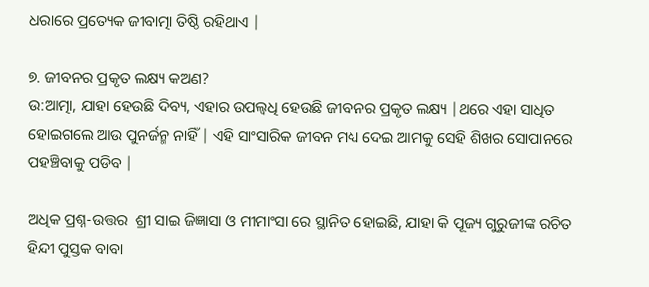ଧରାରେ ପ୍ରତ୍ୟେକ ଜୀବାତ୍ମା ତିଷ୍ଠି ରହିଥାଏ |

୭. ଜୀବନର ପ୍ରକୃତ ଲକ୍ଷ୍ୟ କଅଣ?
ଉ:ଆତ୍ମା, ଯାହା ହେଉଛି ଦିବ୍ୟ, ଏହାର ଉପଲ୍ବଧି ହେଉଛି ଜୀବନର ପ୍ରକୃତ ଲକ୍ଷ୍ୟ |ଥରେ ଏହା ସାଧିତ ହୋଇଗଲେ ଆଉ ପୁନର୍ଜନ୍ମ ନାହିଁ | ଏହି ସାଂସାରିକ ଜୀବନ ମଧ୍ୟ ଦେଇ ଆମକୁ ସେହି ଶିଖର ସୋପାନରେ ପହଞ୍ଚିବାକୁ ପଡିବ |

ଅଧିକ ପ୍ରଶ୍ନ-ଉତ୍ତର  ଶ୍ରୀ ସାଇ ଜିଜ୍ଞାସା ଓ ମୀମାଂସା ରେ ସ୍ଥାନିତ ହୋଇଛି, ଯାହା କି ପୂଜ୍ୟ ଗୁରୁଜୀଙ୍କ ରଚିତ ହିନ୍ଦୀ ପୁସ୍ତକ ବାବା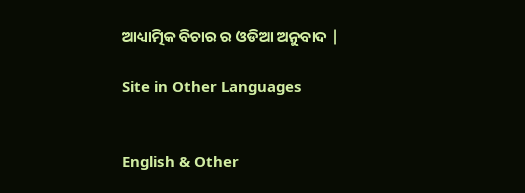ଆଧ୍ୟାତ୍ମିକ ବିଚାର ର ଓଡିଆ ଅନୁବାଦ |

Site in Other Languages


English & Other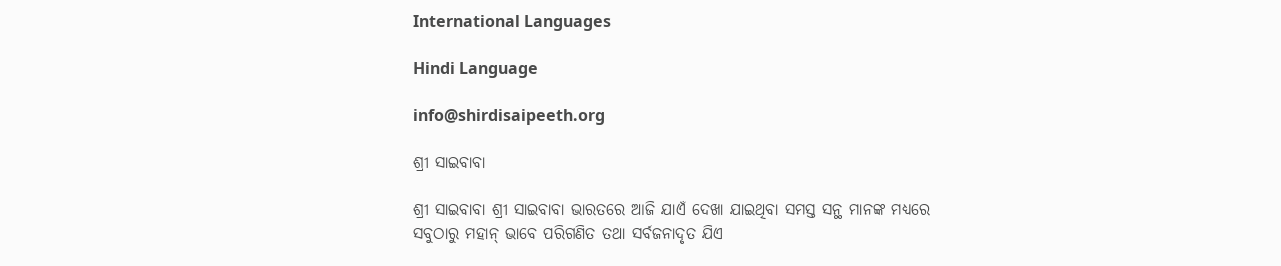International Languages

Hindi Language

info@shirdisaipeeth.org

ଶ୍ରୀ ସାଇବାବା

ଶ୍ରୀ ସାଇବାବା ଶ୍ରୀ ସାଇବାବା ଭାରତରେ ଆଜି ଯାଏଁ ଦେଖା ଯାଇଥିବା ସମସ୍ତ ସନ୍ଥ ମାନଙ୍କ ମଧ୍ୟରେ ସବୁଠାରୁ ମହାନ୍ ଭାବେ ପରିଗଣିତ ତଥା ସର୍ବଜନାଦୃତ ଯିଏ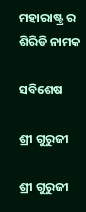ମହାରାଷ୍ଟ୍ର ର ଶିରିଡି ନାମକ

ସବିଶେଷ

ଶ୍ରୀ ଗୁରୁଜୀ

ଶ୍ରୀ ଗୁରୁଜୀ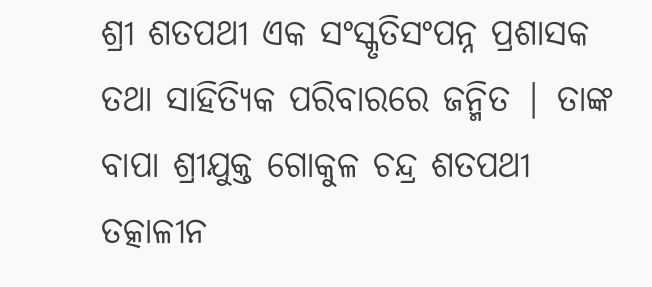ଶ୍ରୀ ଶତପଥୀ ଏକ ସଂସ୍କୃତିସଂପନ୍ନ ପ୍ରଶାସକ ତଥା ସାହିତ୍ୟିକ ପରିବାରରେ ଜନ୍ମିତ | ତାଙ୍କ ବାପା ଶ୍ରୀଯୁକ୍ତ ଗୋକୁଳ ଚନ୍ଦ୍ର ଶତପଥୀ ତତ୍କାଳୀନ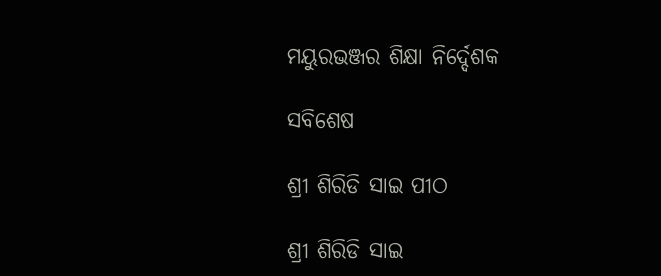ମୟୁରଭଞ୍ଜର ଶିକ୍ଷା ନିର୍ଦ୍ଦେଶକ

ସବିଶେଷ

ଶ୍ରୀ ଶିରିଡି ସାଇ ପୀଠ

ଶ୍ରୀ ଶିରିଡି ସାଇ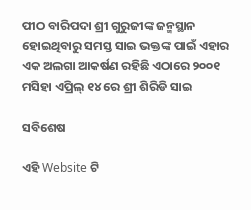ପୀଠ ବାରିପଦା ଶ୍ରୀ ଗୁରୁଜୀଙ୍କ ଜନ୍ମସ୍ଥାନ ହୋଇଥିବାରୁ ସମସ୍ତ ସାଇ ଭକ୍ତଙ୍କ ପାଇଁ ଏହାର ଏକ ଅଲଗା ଆକର୍ଷଣ ରହିଛି ଏଠାରେ ୨୦୦୧ ମସିହା ଏପ୍ରିଲ୍‌ ୧୪ ରେ ଶ୍ରୀ ଶିରିଡି ସାଇ

ସବିଶେଷ

ଏହି Website ଟି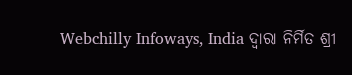Webchilly Infoways, India ଦ୍ବାରା ନିର୍ମିତ ଶ୍ରୀ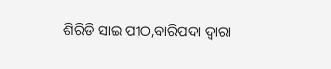ଶିରିଡି ସାଇ ପୀଠ,ବାରିପଦା ଦ୍ବାରା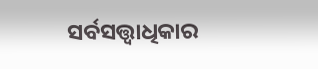ସର୍ବସତ୍ତ୍ବାଧିକାର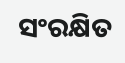ସଂରକ୍ଷିତ